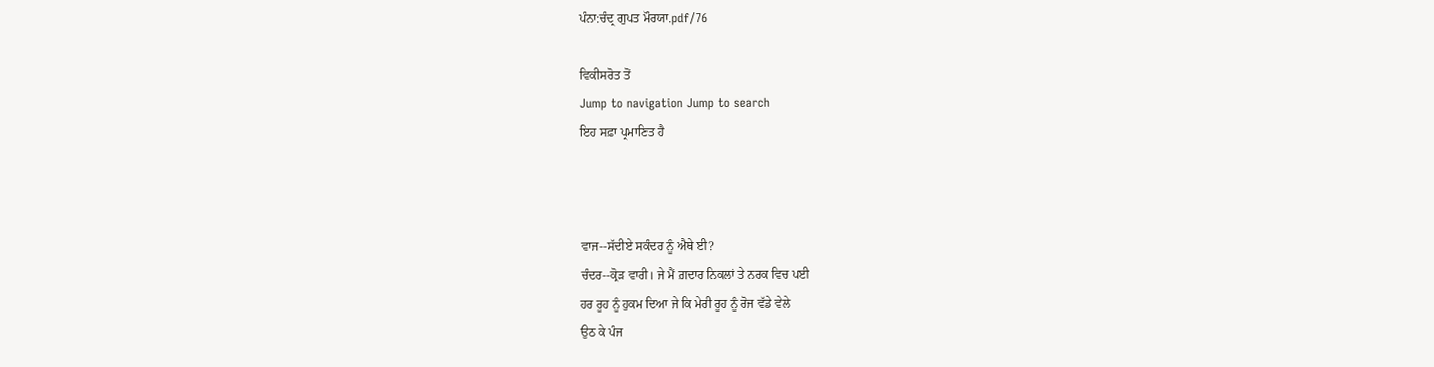ਪੰਨਾ:ਚੰਦ੍ਰ ਗੁਪਤ ਮੌਰਯਾ.pdf/76

ਵਿਕੀਸਰੋਤ ਤੋਂ
Jump to navigation Jump to search
ਇਹ ਸਫ਼ਾ ਪ੍ਰਮਾਣਿਤ ਹੈ



ਵਾਜ--ਸੱਦੀਏ ਸਕੰਦਰ ਨੂੰ ਐਥੇ ਈ?
ਚੰਦਰ--ਕ੍ਰੋੜ ਵਾਰੀ। ਜੇ ਮੈਂ ਗ਼ਦਾਰ ਨਿਕਲਾਂ ਤੇ ਨਰਕ ਵਿਚ ਪਈ
ਹਰ ਰੂਹ ਨੂੰ ਹੁਕਮ ਦਿਆ ਜੇ ਕਿ ਮੇਰੀ ਰੂਹ ਨੂੰ ਰੋਜ ਵੱਡੇ ਵੇਲੇ
ਉਠ ਕੇ ਪੰਜ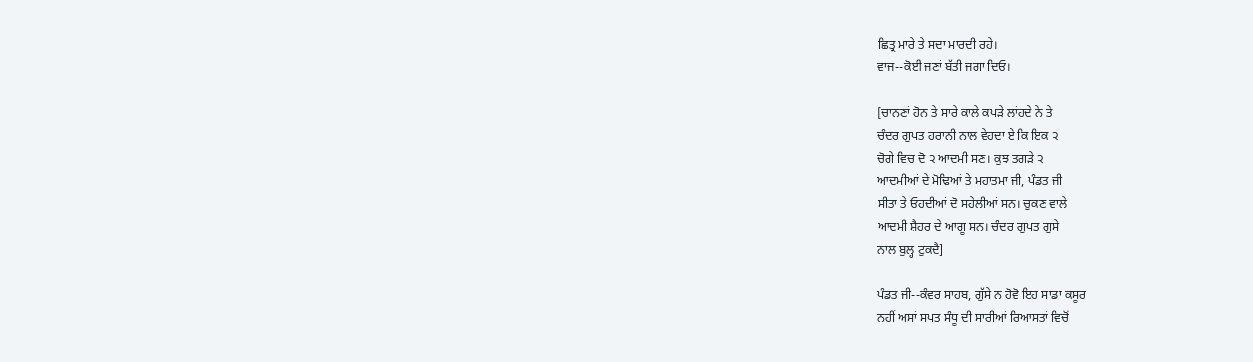ਛਿਤ੍ਰ ਮਾਰੇ ਤੇ ਸਦਾ ਮਾਰਦੀ ਰਹੇ।
ਵਾਜ--ਕੋਈ ਜਣਾਂ ਬੱਤੀ ਜਗਾ ਦਿਓ।

[ਚਾਨਣਾਂ ਹੋਨ ਤੇ ਸਾਰੇ ਕਾਲੇ ਕਪੜੇ ਲਾਂਹਦੇ ਨੇ ਤੇ
ਚੰਦਰ ਗੁਪਤ ਹਰਾਨੀ ਨਾਲ ਵੇਹਦਾ ਏ ਕਿ ਇਕ ੨
ਚੋਗੇ ਵਿਚ ਦੋ ੨ ਆਦਮੀ ਸਣ। ਕੁਝ ਤਗੜੇ ੨
ਆਦਮੀਆਂ ਦੇ ਮੋਢਿਆਂ ਤੇ ਮਹਾਤਮਾ ਜੀ, ਪੰਡਤ ਜੀ
ਸੀਤਾ ਤੇ ਓਹਦੀਆਂ ਦੋ ਸਹੇਲੀਆਂ ਸਨ। ਚੁਕਣ ਵਾਲੇ
ਆਦਮੀ ਸ਼ੈਹਰ ਦੇ ਆਗੂ ਸਨ। ਚੰਦਰ ਗੁਪਤ ਗੁਸੇ
ਨਾਲ ਬੁਲ੍ਹ ਟੁਕਦੈ]

ਪੰਡਤ ਜੀ--ਕੰਵਰ ਸਾਹਬ, ਗੁੱਸੇ ਨ ਹੋਵੋ ਇਹ ਸਾਡਾ ਕਸੂਰ
ਨਹੀਂ ਅਸਾਂ ਸਪਤ ਸੰਧੂ ਦੀ ਸਾਰੀਆਂ ਰਿਆਸਤਾਂ ਵਿਚੋਂ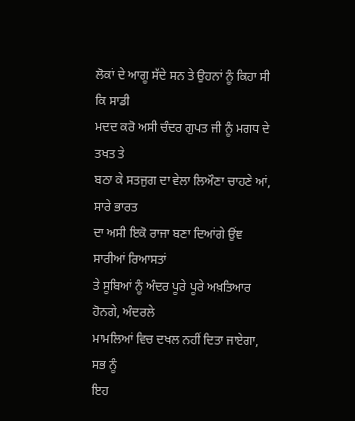ਲੋਕਾਂ ਦੇ ਆਗੂ ਸੱਦੇ ਸਨ ਤੇ ਉਹਨਾਂ ਨੂੰ ਕਿਹਾ ਸੀ ਕਿ ਸਾਡੀ
ਮਦਦ ਕਰੋ ਅਸੀ ਚੰਦਰ ਗੁਪਤ ਜੀ ਨੂੰ ਮਗਧ ਦੇ ਤਖਤ ਤੇ
ਬਠਾ ਕੇ ਸਤਜੁਗ ਦਾ ਵੇਲਾ ਲਿਔਣਾ ਚਾਹਣੇ ਆਂ, ਸਾਰੇ ਭਾਰਤ
ਦਾ ਅਸੀ ਇਕੋ ਰਾਜਾ ਬਣਾ ਦਿਆਂਗੇ ਉਂਞ ਸਾਰੀਆਂ ਰਿਆਸਤਾਂ
ਤੇ ਸੂਬਿਆਂ ਨੂੰ ਅੰਦਰ ਪੂਰੇ ਪੂਰੇ ਅਖ਼ਤਿਆਰ ਹੋਨਗੇ, ਅੰਦਰਲੇ
ਮਾਮਲਿਆਂ ਵਿਚ ਦਖਲ ਨਹੀਂ ਦਿਤਾ ਜਾਏਗਾ, ਸਭ ਨੂੰ
ਇਹ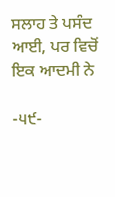ਸਲਾਹ ਤੇ ਪਸੰਦ ਆਈ, ਪਰ ਵਿਚੋਂ ਇਕ ਆਦਮੀ ਨੇ

-੫੯-